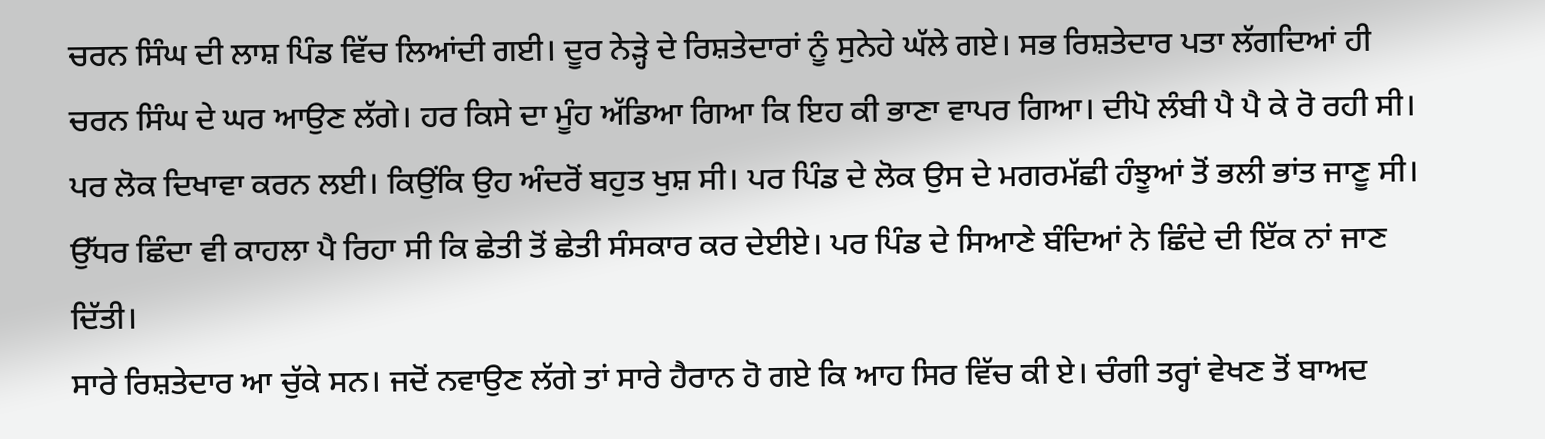ਚਰਨ ਸਿੰਘ ਦੀ ਲਾਸ਼ ਪਿੰਡ ਵਿੱਚ ਲਿਆਂਦੀ ਗਈ। ਦੂਰ ਨੇੜ੍ਹੇ ਦੇ ਰਿਸ਼ਤੇਦਾਰਾਂ ਨੂੰ ਸੁਨੇਹੇ ਘੱਲੇ ਗਏ। ਸਭ ਰਿਸ਼ਤੇਦਾਰ ਪਤਾ ਲੱਗਦਿਆਂ ਹੀ ਚਰਨ ਸਿੰਘ ਦੇ ਘਰ ਆਉਣ ਲੱਗੇ। ਹਰ ਕਿਸੇ ਦਾ ਮੂੰਹ ਅੱਡਿਆ ਗਿਆ ਕਿ ਇਹ ਕੀ ਭਾਣਾ ਵਾਪਰ ਗਿਆ। ਦੀਪੋ ਲੰਬੀ ਪੈ ਪੈ ਕੇ ਰੋ ਰਹੀ ਸੀ। ਪਰ ਲੋਕ ਦਿਖਾਵਾ ਕਰਨ ਲਈ। ਕਿਉਂਕਿ ਉਹ ਅੰਦਰੋਂ ਬਹੁਤ ਖੁਸ਼ ਸੀ। ਪਰ ਪਿੰਡ ਦੇ ਲੋਕ ਉਸ ਦੇ ਮਗਰਮੱਛੀ ਹੰਝੂਆਂ ਤੋਂ ਭਲੀ ਭਾਂਤ ਜਾਣੂ ਸੀ।
ਉੱਧਰ ਛਿੰਦਾ ਵੀ ਕਾਹਲਾ ਪੈ ਰਿਹਾ ਸੀ ਕਿ ਛੇਤੀ ਤੋਂ ਛੇਤੀ ਸੰਸਕਾਰ ਕਰ ਦੇਈਏ। ਪਰ ਪਿੰਡ ਦੇ ਸਿਆਣੇ ਬੰਦਿਆਂ ਨੇ ਛਿੰਦੇ ਦੀ ਇੱਕ ਨਾਂ ਜਾਣ ਦਿੱਤੀ।
ਸਾਰੇ ਰਿਸ਼ਤੇਦਾਰ ਆ ਚੁੱਕੇ ਸਨ। ਜਦੋਂ ਨਵਾਉਣ ਲੱਗੇ ਤਾਂ ਸਾਰੇ ਹੈਰਾਨ ਹੋ ਗਏ ਕਿ ਆਹ ਸਿਰ ਵਿੱਚ ਕੀ ਏ। ਚੰਗੀ ਤਰ੍ਹਾਂ ਵੇਖਣ ਤੋਂ ਬਾਅਦ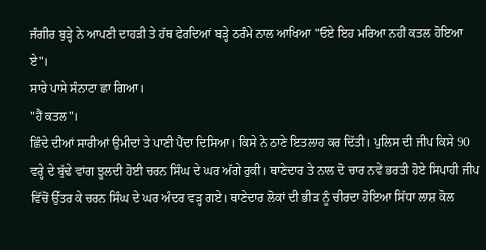ਜੰਗੀਰ ਬੁੜ੍ਹੇ ਨੇ ਆਪਣੀ ਦਾਹੜੀ ਤੇ ਹੱਥ ਫੇਰਦਿਆਂ ਬੜ੍ਹੇ ਠਰੰਮੇ ਨਾਲ ਆਖਿਆ "ਓਏ ਇਹ ਮਰਿਆ ਨਹੀਂ ਕਤਲ ਹੋਇਆ ਏ"।
ਸਾਰੇ ਪਾਸੇ ਸੰਨਾਟਾ ਛਾ ਗਿਆ।
"ਹੈਂ ਕਤਲ"।
ਛਿੰਦੇ ਦੀਆਂ ਸਾਰੀਆਂ ਉਮੀਦਾਂ ਤੇ ਪਾਣੀ ਪੈਂਦਾ ਦਿਸਿਆ। ਕਿਸੇ ਨੇ ਠਾਣੇ ਇਤਲਾਹ ਕਰ ਦਿੱਤੀ। ਪੁਲਿਸ ਦੀ ਜੀਪ ਕਿਸੇ 90 ਵਰ੍ਹੇ ਦੇ ਬੁੱਢੇ ਵਾਂਗ ਝੂਲਦੀ ਹੋਈ ਚਰਨ ਸਿੰਘ ਦੇ ਘਰ ਅੱਗੇ ਰੁਕੀ। ਥਾਣੇਦਾਰ ਤੇ ਨਾਲ ਦੋ ਚਾਰ ਨਵੇਂ ਭਰਤੀ ਹੋਏ ਸਿਪਾਹੀ ਜੀਪ ਵਿੱਚੋਂ ਉੱਤਰ ਕੇ ਚਰਨ ਸਿੰਘ ਦੇ ਘਰ ਅੰਦਰ ਵੜ੍ਹ ਗਏ। ਥਾਣੇਦਾਰ ਲੋਕਾਂ ਦੀ ਭੀੜ ਨੂੰ ਚੀਰਦਾ ਹੋਇਆ ਸਿੱਧਾ ਲਾਸ਼ ਕੋਲ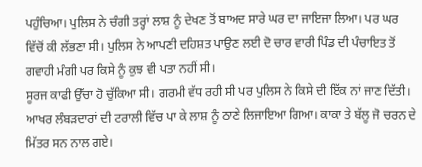ਪਹੁੰਚਿਆ। ਪੁਲਿਸ ਨੇ ਚੰਗੀ ਤਰ੍ਹਾਂ ਲਾਸ਼ ਨੂੰ ਦੇਖਣ ਤੋਂ ਬਾਅਦ ਸਾਰੇ ਘਰ ਦਾ ਜਾਇਜਾ ਲਿਆ। ਪਰ ਘਰ ਵਿੱਚੋਂ ਕੀ ਲੱਭਣਾ ਸੀ। ਪੁਲਿਸ ਨੇ ਆਪਣੀ ਦਹਿਸ਼ਤ ਪਾਉਣ ਲਈ ਦੋ ਚਾਰ ਵਾਰੀ ਪਿੰਡ ਦੀ ਪੰਚਾਇਤ ਤੋਂ ਗਵਾਹੀ ਮੰਗੀ ਪਰ ਕਿਸੇ ਨੂੰ ਕੁਝ ਵੀ ਪਤਾ ਨਹੀਂ ਸੀ।
ਸੂਰਜ ਕਾਫੀ ਉੱਚਾ ਹੋ ਚੁੱਕਿਆ ਸੀ। ਗਰਮੀ ਵੱਧ ਰਹੀ ਸੀ ਪਰ ਪੁਲਿਸ ਨੇ ਕਿਸੇ ਦੀ ਇੱਕ ਨਾਂ ਜਾਣ ਦਿੱਤੀ। ਆਖਰ ਲੰਬੜਦਾਰਾਂ ਦੀ ਟਰਾਲੀ ਵਿੱਚ ਪਾ ਕੇ ਲਾਸ਼ ਨੂੰ ਠਾਣੇ ਲਿਜਾਇਆ ਗਿਆ। ਕਾਕਾ ਤੇ ਬੱਲੂ ਜੋ ਚਰਨ ਦੇ ਮਿੱਤਰ ਸਨ ਨਾਲ ਗਏ।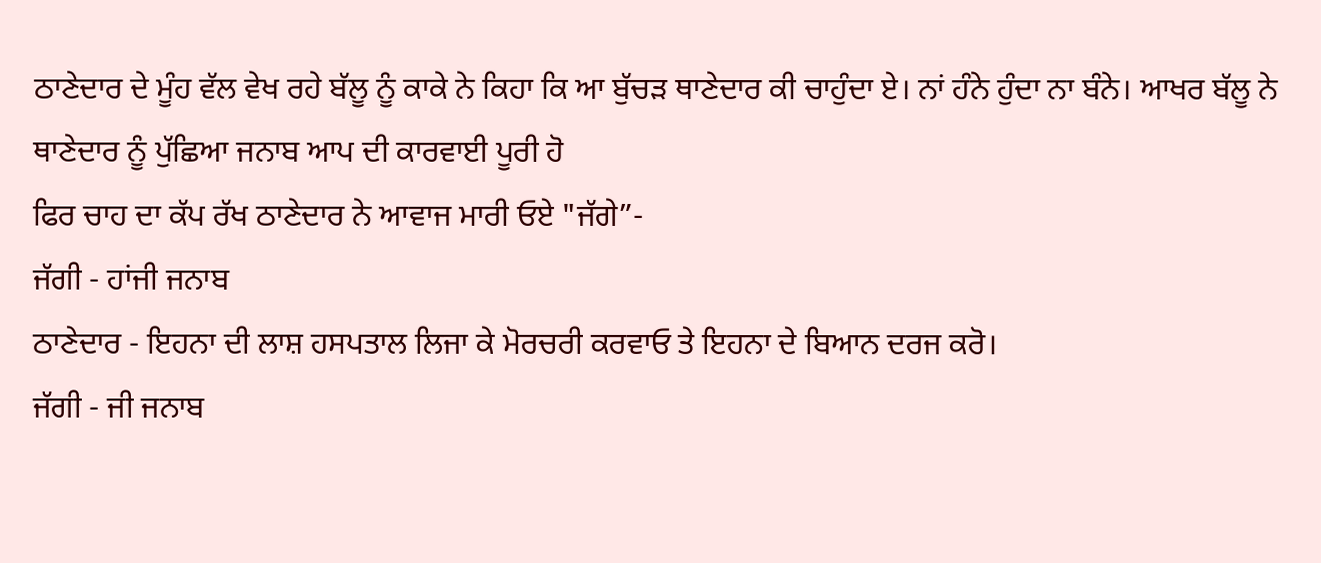ਠਾਣੇਦਾਰ ਦੇ ਮੂੰਹ ਵੱਲ ਵੇਖ ਰਹੇ ਬੱਲੂ ਨੂੰ ਕਾਕੇ ਨੇ ਕਿਹਾ ਕਿ ਆ ਬੁੱਚੜ ਥਾਣੇਦਾਰ ਕੀ ਚਾਹੁੰਦਾ ਏ। ਨਾਂ ਹੰਨੇ ਹੁੰਦਾ ਨਾ ਬੰਨੇ। ਆਖਰ ਬੱਲੂ ਨੇ ਥਾਣੇਦਾਰ ਨੂੰ ਪੁੱਛਿਆ ਜਨਾਬ ਆਪ ਦੀ ਕਾਰਵਾਈ ਪੂਰੀ ਹੋ
ਫਿਰ ਚਾਹ ਦਾ ਕੱਪ ਰੱਖ ਠਾਣੇਦਾਰ ਨੇ ਆਵਾਜ ਮਾਰੀ ਓਏ "ਜੱਗੇ”-
ਜੱਗੀ - ਹਾਂਜੀ ਜਨਾਬ
ਠਾਣੇਦਾਰ - ਇਹਨਾ ਦੀ ਲਾਸ਼ ਹਸਪਤਾਲ ਲਿਜਾ ਕੇ ਮੋਰਚਰੀ ਕਰਵਾਓ ਤੇ ਇਹਨਾ ਦੇ ਬਿਆਨ ਦਰਜ ਕਰੋ।
ਜੱਗੀ - ਜੀ ਜਨਾਬ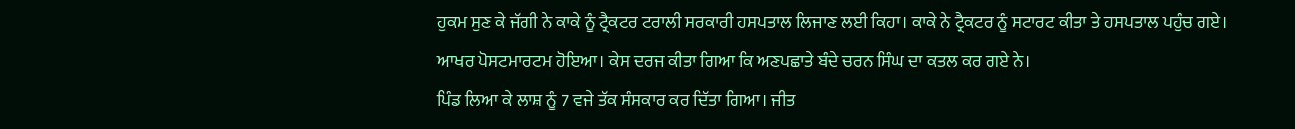ਹੁਕਮ ਸੁਣ ਕੇ ਜੱਗੀ ਨੇ ਕਾਕੇ ਨੂੰ ਟ੍ਰੈਕਟਰ ਟਰਾਲੀ ਸਰਕਾਰੀ ਹਸਪਤਾਲ ਲਿਜਾਣ ਲਈ ਕਿਹਾ। ਕਾਕੇ ਨੇ ਟ੍ਰੈਕਟਰ ਨੂੰ ਸਟਾਰਟ ਕੀਤਾ ਤੇ ਹਸਪਤਾਲ ਪਹੁੰਚ ਗਏ। ਆਖਰ ਪੋਸਟਮਾਰਟਮ ਹੋਇਆ। ਕੇਸ ਦਰਜ ਕੀਤਾ ਗਿਆ ਕਿ ਅਣਪਛਾਤੇ ਬੰਦੇ ਚਰਨ ਸਿੰਘ ਦਾ ਕਤਲ ਕਰ ਗਏ ਨੇ।
ਪਿੰਡ ਲਿਆ ਕੇ ਲਾਸ਼ ਨੂੰ 7 ਵਜੇ ਤੱਕ ਸੰਸਕਾਰ ਕਰ ਦਿੱਤਾ ਗਿਆ। ਜੀਤ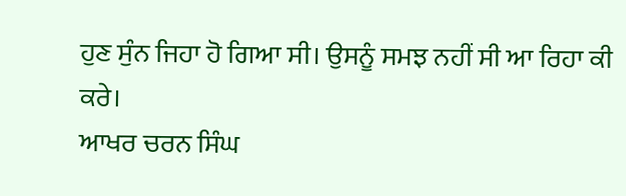ਹੁਣ ਸੁੰਨ ਜਿਹਾ ਹੋ ਗਿਆ ਸੀ। ਉਸਨੂੰ ਸਮਝ ਨਹੀਂ ਸੀ ਆ ਰਿਹਾ ਕੀ ਕਰੇ।
ਆਖਰ ਚਰਨ ਸਿੰਘ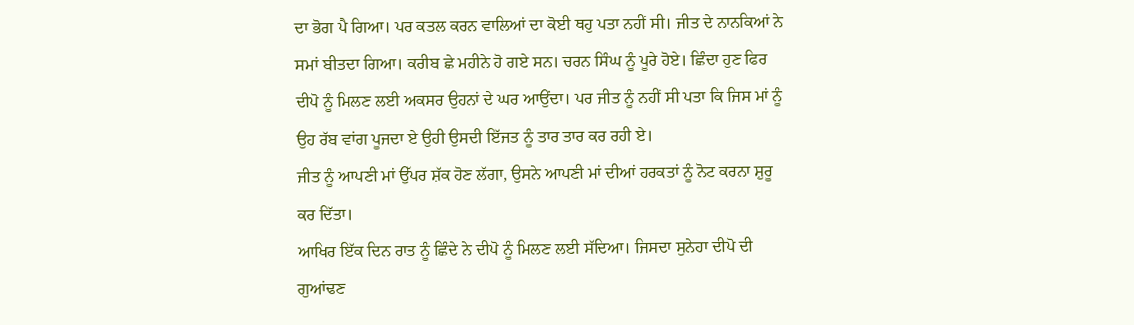ਦਾ ਭੋਗ ਪੈ ਗਿਆ। ਪਰ ਕਤਲ ਕਰਨ ਵਾਲਿਆਂ ਦਾ ਕੋਈ ਥਹੁ ਪਤਾ ਨਹੀਂ ਸੀ। ਜੀਤ ਦੇ ਨਾਨਕਿਆਂ ਨੇ
ਸਮਾਂ ਬੀਤਦਾ ਗਿਆ। ਕਰੀਬ ਛੇ ਮਹੀਨੇ ਹੋ ਗਏ ਸਨ। ਚਰਨ ਸਿੰਘ ਨੂੰ ਪੂਰੇ ਹੋਏ। ਛਿੰਦਾ ਹੁਣ ਫਿਰ ਦੀਪੋ ਨੂੰ ਮਿਲਣ ਲਈ ਅਕਸਰ ਉਹਨਾਂ ਦੇ ਘਰ ਆਉਂਦਾ। ਪਰ ਜੀਤ ਨੂੰ ਨਹੀਂ ਸੀ ਪਤਾ ਕਿ ਜਿਸ ਮਾਂ ਨੂੰ ਉਹ ਰੱਬ ਵਾਂਗ ਪੂਜਦਾ ਏ ਉਹੀ ਉਸਦੀ ਇੱਜਤ ਨੂੰ ਤਾਰ ਤਾਰ ਕਰ ਰਹੀ ਏ।
ਜੀਤ ਨੂੰ ਆਪਣੀ ਮਾਂ ਉੱਪਰ ਸ਼ੱਕ ਹੋਣ ਲੱਗਾ, ਉਸਨੇ ਆਪਣੀ ਮਾਂ ਦੀਆਂ ਹਰਕਤਾਂ ਨੂੰ ਨੋਟ ਕਰਨਾ ਸ਼ੁਰੂ ਕਰ ਦਿੱਤਾ।
ਆਖਿਰ ਇੱਕ ਦਿਨ ਰਾਤ ਨੂੰ ਛਿੰਦੇ ਨੇ ਦੀਪੋ ਨੂੰ ਮਿਲਣ ਲਈ ਸੱਦਿਆ। ਜਿਸਦਾ ਸੁਨੇਹਾ ਦੀਪੋ ਦੀ ਗੁਆਂਢਣ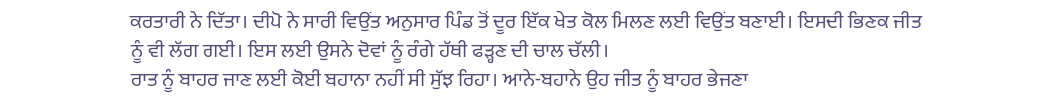ਕਰਤਾਰੀ ਨੇ ਦਿੱਤਾ। ਦੀਪੋ ਨੇ ਸਾਰੀ ਵਿਉਂਤ ਅਨੁਸਾਰ ਪਿੰਡ ਤੋਂ ਦੂਰ ਇੱਕ ਖੇਤ ਕੋਲ ਮਿਲਣ ਲਈ ਵਿਉਂਤ ਬਣਾਈ। ਇਸਦੀ ਭਿਣਕ ਜੀਤ ਨੂੰ ਵੀ ਲੱਗ ਗਈ। ਇਸ ਲਈ ਉਸਨੇ ਦੋਵਾਂ ਨੂੰ ਰੰਗੇ ਹੱਥੀ ਫੜ੍ਹਣ ਦੀ ਚਾਲ ਚੱਲੀ।
ਰਾਤ ਨੂੰ ਬਾਹਰ ਜਾਣ ਲਈ ਕੋਈ ਬਹਾਨਾ ਨਹੀਂ ਸੀ ਸੁੱਝ ਰਿਹਾ। ਆਨੇ-ਬਹਾਨੇ ਉਹ ਜੀਤ ਨੂੰ ਬਾਹਰ ਭੇਜਣਾ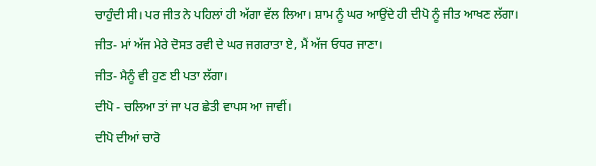ਚਾਹੁੰਦੀ ਸੀ। ਪਰ ਜੀਤ ਨੇ ਪਹਿਲਾਂ ਹੀ ਅੱਗਾ ਵੱਲ ਲਿਆ। ਸ਼ਾਮ ਨੂੰ ਘਰ ਆਉਂਦੇ ਹੀ ਦੀਪੋ ਨੂੰ ਜੀਤ ਆਖਣ ਲੱਗਾ।
ਜੀਤ- ਮਾਂ ਅੱਜ ਮੇਰੇ ਦੋਸਤ ਰਵੀ ਦੇ ਘਰ ਜਗਰਾਤਾ ਏ, ਮੈਂ ਅੱਜ ਓਧਰ ਜਾਣਾ।
ਜੀਤ- ਮੈਨੂੰ ਵੀ ਹੁਣ ਈ ਪਤਾ ਲੱਗਾ।
ਦੀਪੋ - ਚਲਿਆ ਤਾਂ ਜਾ ਪਰ ਛੇਤੀ ਵਾਪਸ ਆ ਜਾਵੀਂ।
ਦੀਪੋ ਦੀਆਂ ਚਾਰੋ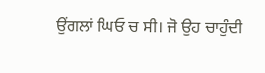ਉਂਗਲਾਂ ਘਿਓ ਚ ਸੀ। ਜੋ ਉਹ ਚਾਹੁੰਦੀ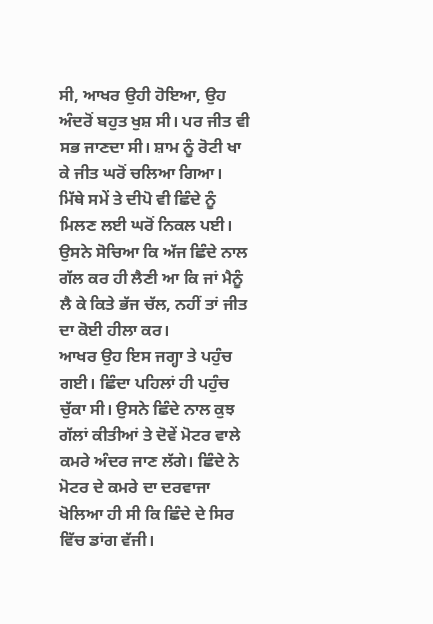ਸੀ, ਆਖਰ ਉਹੀ ਹੋਇਆ, ਉਹ ਅੰਦਰੋਂ ਬਹੁਤ ਖੁਸ਼ ਸੀ। ਪਰ ਜੀਤ ਵੀ ਸਭ ਜਾਣਦਾ ਸੀ। ਸ਼ਾਮ ਨੂੰ ਰੋਟੀ ਖਾ ਕੇ ਜੀਤ ਘਰੋਂ ਚਲਿਆ ਗਿਆ। ਮਿੱਥੇ ਸਮੇਂ ਤੇ ਦੀਪੋ ਵੀ ਛਿੰਦੇ ਨੂੰ ਮਿਲਣ ਲਈ ਘਰੋਂ ਨਿਕਲ ਪਈ। ਉਸਨੇ ਸੋਚਿਆ ਕਿ ਅੱਜ ਛਿੰਦੇ ਨਾਲ ਗੱਲ ਕਰ ਹੀ ਲੈਣੀ ਆ ਕਿ ਜਾਂ ਮੈਨੂੰ ਲੈ ਕੇ ਕਿਤੇ ਭੱਜ ਚੱਲ, ਨਹੀਂ ਤਾਂ ਜੀਤ ਦਾ ਕੋਈ ਹੀਲਾ ਕਰ।
ਆਖਰ ਉਹ ਇਸ ਜਗ੍ਹਾ ਤੇ ਪਹੁੰਚ ਗਈ। ਛਿੰਦਾ ਪਹਿਲਾਂ ਹੀ ਪਹੁੰਚ ਚੁੱਕਾ ਸੀ। ਉਸਨੇ ਛਿੰਦੇ ਨਾਲ ਕੁਝ ਗੱਲਾਂ ਕੀਤੀਆਂ ਤੇ ਦੋਵੇਂ ਮੋਟਰ ਵਾਲੇ ਕਮਰੇ ਅੰਦਰ ਜਾਣ ਲੱਗੇ। ਛਿੰਦੇ ਨੇ ਮੋਟਰ ਦੇ ਕਮਰੇ ਦਾ ਦਰਵਾਜਾ ਖੋਲਿਆ ਹੀ ਸੀ ਕਿ ਛਿੰਦੇ ਦੇ ਸਿਰ ਵਿੱਚ ਡਾਂਗ ਵੱਜੀ।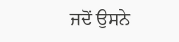ਜਦੋਂ ਉਸਨੇ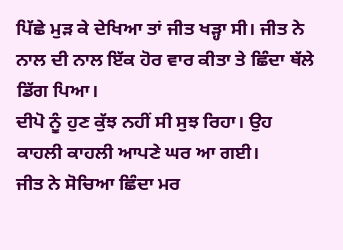ਪਿੱਛੇ ਮੁੜ ਕੇ ਦੇਖਿਆ ਤਾਂ ਜੀਤ ਖੜ੍ਹਾ ਸੀ। ਜੀਤ ਨੇ ਨਾਲ ਦੀ ਨਾਲ ਇੱਕ ਹੋਰ ਵਾਰ ਕੀਤਾ ਤੇ ਛਿੰਦਾ ਥੱਲੇ ਡਿੱਗ ਪਿਆ।
ਦੀਪੋ ਨੂੰ ਹੁਣ ਕੁੱਝ ਨਹੀਂ ਸੀ ਸੁਝ ਰਿਹਾ। ਉਹ ਕਾਹਲੀ ਕਾਹਲੀ ਆਪਣੇ ਘਰ ਆ ਗਈ।
ਜੀਤ ਨੇ ਸੋਚਿਆ ਛਿੰਦਾ ਮਰ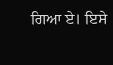ਗਿਆ ਏ। ਇਸੇ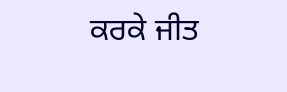ਕਰਕੇ ਜੀਤ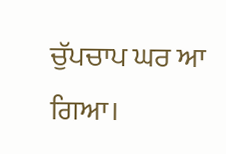ਚੁੱਪਚਾਪ ਘਰ ਆ ਗਿਆ।